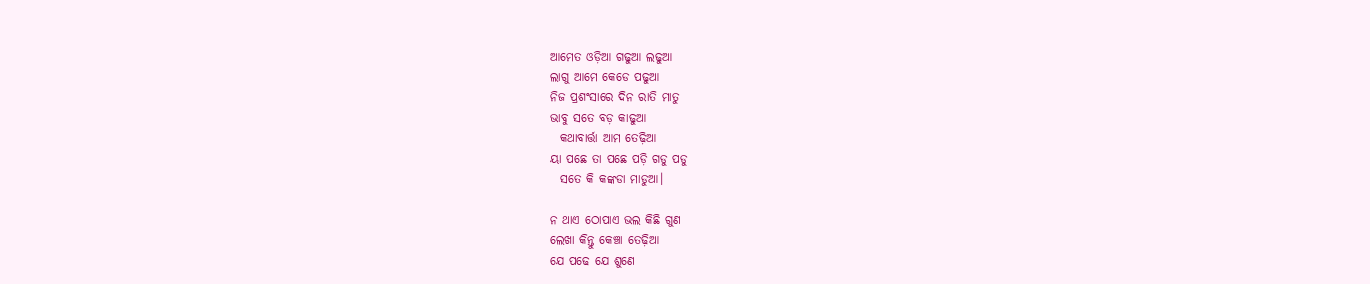ଆମେତ ଓଡ଼ିଆ ଗଢୁଆ ଲଢୁଆ
ଲାଗୁ ଆମେ କେଡେ ପଢୁଆ
ନିଜ ପ୍ରଶଂସାରେ ଦିନ ରାତି ମାତୁ
ଭାବୁ ସତେ ବଡ଼ କାଢୁଆ
  କଥାବାର୍ତ୍ତା ଆମ ତେଢ଼ିଆ
ୟା ପଛେ ତା ପଛେ ପଡ଼ି ଗଡୁ ପଡୁ
  ସତେ କି କଙ୍କଡା ମାଡୁଆ।

ନ ଥାଏ ଠୋପାଏ ଭଲ କିଛି ଗୁଣ
ଲେଖା କିନ୍ତୁ କେଞ୍ଚା ତେଢ଼ିଆ
ଯେ ପଢେ ଯେ ଶୁଣେ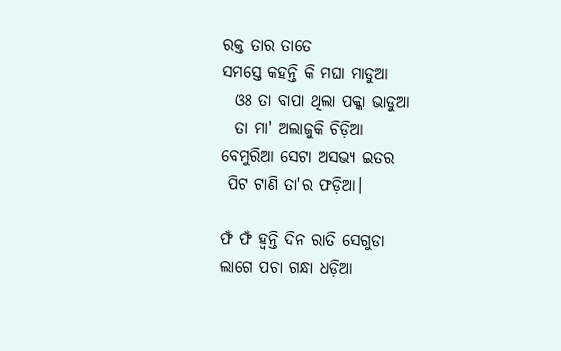ରକ୍ତ ତାର ତାତେ
ସମସ୍ତେ କହନ୍ତି କି ମଘା ମାଡୁଆ
  ଓଃ ତା ବାପା ଥିଲା ପକ୍କା ଭାଡୁଆ
  ତା ମା' ଅଲାଜୁକି ଚିଡ଼ିଆ
ବେମୁରିଆ ସେଟା ଅସଭ୍ୟ ଇତର
 ପିଟ ଟାଣି ତା'ର ଫଡ଼ିଆ।

ଫଁ ଫଁ ହ୍ୱନ୍ତି ଦିନ ରାତି ସେଗୁଡା
ଲାଗେ ପଚା ଗନ୍ଧା ଧଡ଼ିଆ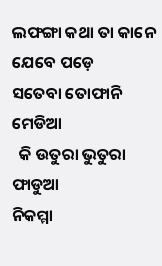ଲଫଙ୍ଗା କଥା ତା କାନେ ଯେବେ ପଡ଼େ
ସତେବା ତୋଫାନି ମେଡିଆ
  କି ଉତୁରା ଭୁତୁରା ଫାଡୁଆ
ନିକମ୍ମା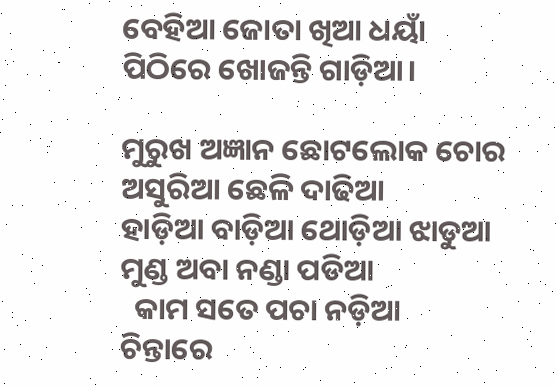ବେହିଆ ଜୋତା ଖିଆ ଧୟାଁ
ପିଠିରେ ଖୋଜନ୍ତି ଗାଡ଼ିଆ।

ମୁରୁଖ ଅଜ୍ଞାନ ଛୋଟଲୋକ ଚୋର
ଅସୁରିଆ ଛେଳି ଦାଢିଆ
ହାଡ଼ିଆ ବାଡ଼ିଆ ଥୋଡ଼ିଆ ଝାଡୁଆ
ମୁଣ୍ଡ ଅବା ନଣ୍ଡା ପଡିଆ
  କାମ ସତେ ପଚା ନଡ଼ିଆ
ଚିନ୍ତାରେ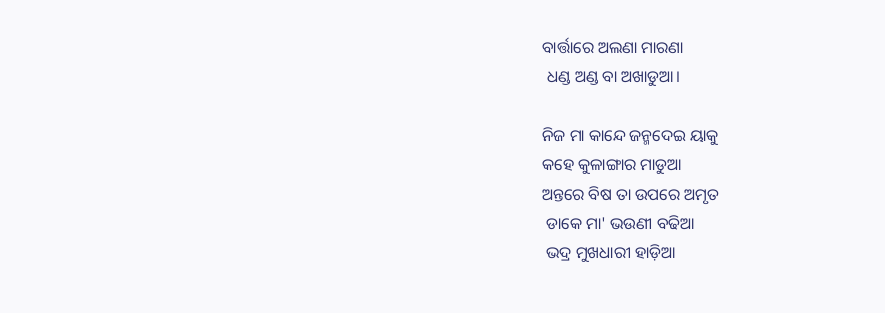ବାର୍ତ୍ତାରେ ଅଲଣା ମାରଣା
 ଧଣ୍ଡ ଅଣ୍ଡ ବା ଅଖାଡୁଆ।

ନିଜ ମା କାନ୍ଦେ ଜନ୍ମଦେଇ ୟାକୁ
କହେ କୁଳାଙ୍ଗାର ମାଡୁଆ
ଅନ୍ତରେ ବିଷ ତା ଉପରେ ଅମୃତ
 ଡାକେ ମା' ଭଉଣୀ ବଢିଆ
 ଭଦ୍ର ମୁଖଧାରୀ ହାଡ଼ିଆ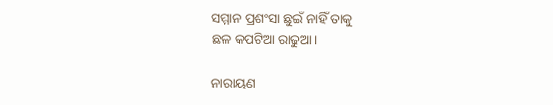ସମ୍ମାନ ପ୍ରଶଂସା ଛୁଇଁ ନାହିଁ ତାକୁ
ଛଳ କପଟିଆ ରାଢୁଆ।

ନାରାୟଣ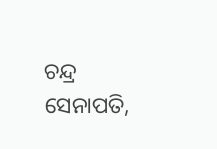ଚନ୍ଦ୍ର ସେନାପତି,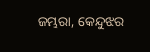ଜମ୍ଭରା, କେନ୍ଦୁଝର